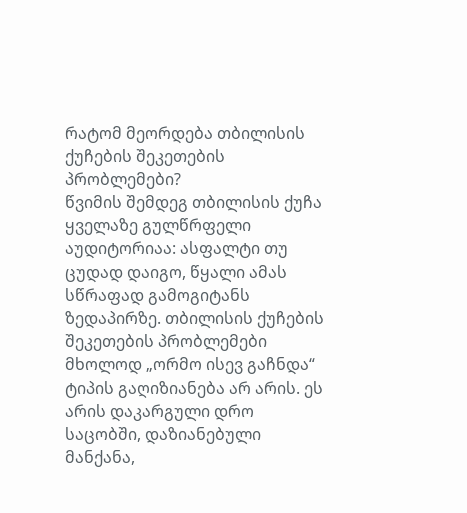რატომ მეორდება თბილისის ქუჩების შეკეთების პრობლემები?
წვიმის შემდეგ თბილისის ქუჩა ყველაზე გულწრფელი აუდიტორიაა: ასფალტი თუ ცუდად დაიგო, წყალი ამას სწრაფად გამოგიტანს ზედაპირზე. თბილისის ქუჩების შეკეთების პრობლემები მხოლოდ „ორმო ისევ გაჩნდა“ ტიპის გაღიზიანება არ არის. ეს არის დაკარგული დრო საცობში, დაზიანებული მანქანა,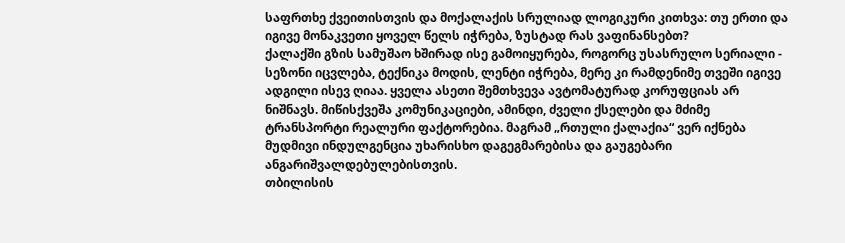საფრთხე ქვეითისთვის და მოქალაქის სრულიად ლოგიკური კითხვა: თუ ერთი და იგივე მონაკვეთი ყოველ წელს იჭრება, ზუსტად რას ვაფინანსებთ?
ქალაქში გზის სამუშაო ხშირად ისე გამოიყურება, როგორც უსასრულო სერიალი - სეზონი იცვლება, ტექნიკა მოდის, ლენტი იჭრება, მერე კი რამდენიმე თვეში იგივე ადგილი ისევ ღიაა. ყველა ასეთი შემთხვევა ავტომატურად კორუფციას არ ნიშნავს. მიწისქვეშა კომუნიკაციები, ამინდი, ძველი ქსელები და მძიმე ტრანსპორტი რეალური ფაქტორებია. მაგრამ „რთული ქალაქია“ ვერ იქნება მუდმივი ინდულგენცია უხარისხო დაგეგმარებისა და გაუგებარი ანგარიშვალდებულებისთვის.
თბილისის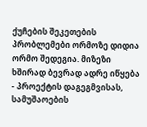ქუჩების შეკეთების პრობლემები ორმოზე დიდია
ორმო შედეგია. მიზეზი ხშირად ბევრად ადრე იწყება - პროექტის დაგეგმვისას, სამუშაოების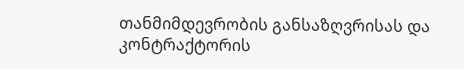თანმიმდევრობის განსაზღვრისას და კონტრაქტორის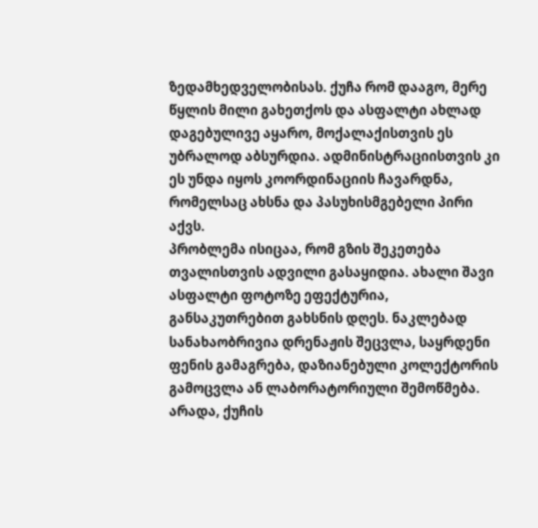ზედამხედველობისას. ქუჩა რომ დააგო, მერე წყლის მილი გახეთქოს და ასფალტი ახლად დაგებულივე აყარო, მოქალაქისთვის ეს უბრალოდ აბსურდია. ადმინისტრაციისთვის კი ეს უნდა იყოს კოორდინაციის ჩავარდნა, რომელსაც ახსნა და პასუხისმგებელი პირი აქვს.
პრობლემა ისიცაა, რომ გზის შეკეთება თვალისთვის ადვილი გასაყიდია. ახალი შავი ასფალტი ფოტოზე ეფექტურია, განსაკუთრებით გახსნის დღეს. ნაკლებად სანახაობრივია დრენაჟის შეცვლა, საყრდენი ფენის გამაგრება, დაზიანებული კოლექტორის გამოცვლა ან ლაბორატორიული შემოწმება. არადა, ქუჩის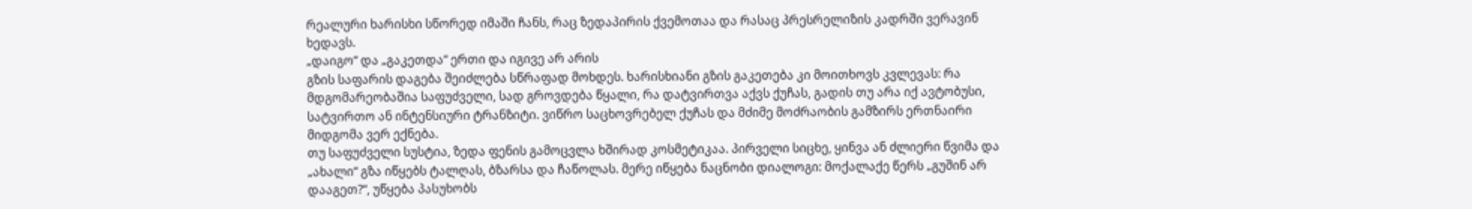რეალური ხარისხი სწორედ იმაში ჩანს, რაც ზედაპირის ქვემოთაა და რასაც პრესრელიზის კადრში ვერავინ ხედავს.
„დაიგო“ და „გაკეთდა“ ერთი და იგივე არ არის
გზის საფარის დაგება შეიძლება სწრაფად მოხდეს. ხარისხიანი გზის გაკეთება კი მოითხოვს კვლევას: რა მდგომარეობაშია საფუძველი, სად გროვდება წყალი, რა დატვირთვა აქვს ქუჩას, გადის თუ არა იქ ავტობუსი, სატვირთო ან ინტენსიური ტრანზიტი. ვიწრო საცხოვრებელ ქუჩას და მძიმე მოძრაობის გამზირს ერთნაირი მიდგომა ვერ ექნება.
თუ საფუძველი სუსტია, ზედა ფენის გამოცვლა ხშირად კოსმეტიკაა. პირველი სიცხე, ყინვა ან ძლიერი წვიმა და „ახალი“ გზა იწყებს ტალღას, ბზარსა და ჩაწოლას. მერე იწყება ნაცნობი დიალოგი: მოქალაქე წერს „გუშინ არ დააგეთ?“, უწყება პასუხობს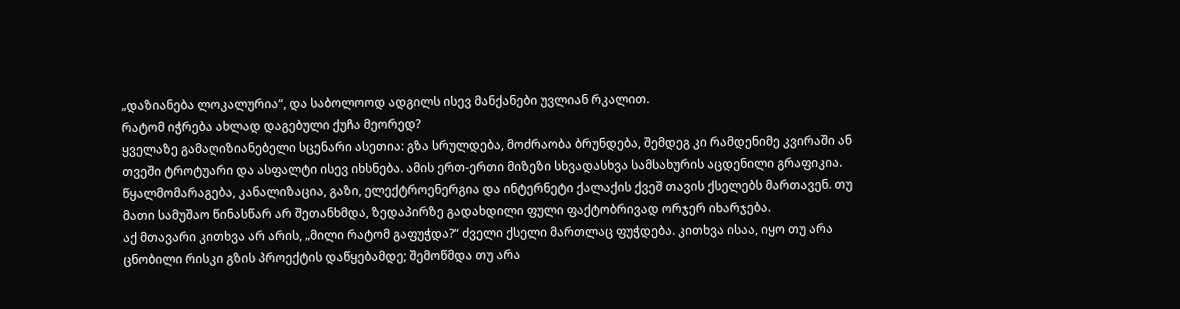„დაზიანება ლოკალურია“, და საბოლოოდ ადგილს ისევ მანქანები უვლიან რკალით.
რატომ იჭრება ახლად დაგებული ქუჩა მეორედ?
ყველაზე გამაღიზიანებელი სცენარი ასეთია: გზა სრულდება, მოძრაობა ბრუნდება, შემდეგ კი რამდენიმე კვირაში ან თვეში ტროტუარი და ასფალტი ისევ იხსნება. ამის ერთ-ერთი მიზეზი სხვადასხვა სამსახურის აცდენილი გრაფიკია. წყალმომარაგება, კანალიზაცია, გაზი, ელექტროენერგია და ინტერნეტი ქალაქის ქვეშ თავის ქსელებს მართავენ. თუ მათი სამუშაო წინასწარ არ შეთანხმდა, ზედაპირზე გადახდილი ფული ფაქტობრივად ორჯერ იხარჯება.
აქ მთავარი კითხვა არ არის, „მილი რატომ გაფუჭდა?“ ძველი ქსელი მართლაც ფუჭდება. კითხვა ისაა, იყო თუ არა ცნობილი რისკი გზის პროექტის დაწყებამდე; შემოწმდა თუ არა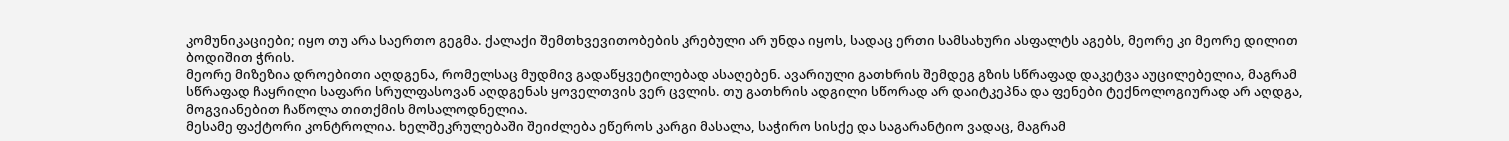კომუნიკაციები; იყო თუ არა საერთო გეგმა. ქალაქი შემთხვევითობების კრებული არ უნდა იყოს, სადაც ერთი სამსახური ასფალტს აგებს, მეორე კი მეორე დილით ბოდიშით ჭრის.
მეორე მიზეზია დროებითი აღდგენა, რომელსაც მუდმივ გადაწყვეტილებად ასაღებენ. ავარიული გათხრის შემდეგ გზის სწრაფად დაკეტვა აუცილებელია, მაგრამ სწრაფად ჩაყრილი საფარი სრულფასოვან აღდგენას ყოველთვის ვერ ცვლის. თუ გათხრის ადგილი სწორად არ დაიტკეპნა და ფენები ტექნოლოგიურად არ აღდგა, მოგვიანებით ჩაწოლა თითქმის მოსალოდნელია.
მესამე ფაქტორი კონტროლია. ხელშეკრულებაში შეიძლება ეწეროს კარგი მასალა, საჭირო სისქე და საგარანტიო ვადაც, მაგრამ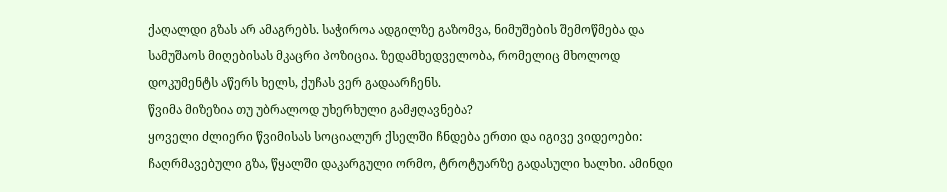ქაღალდი გზას არ ამაგრებს. საჭიროა ადგილზე გაზომვა, ნიმუშების შემოწმება და სამუშაოს მიღებისას მკაცრი პოზიცია. ზედამხედველობა, რომელიც მხოლოდ დოკუმენტს აწერს ხელს, ქუჩას ვერ გადაარჩენს.
წვიმა მიზეზია თუ უბრალოდ უხერხული გამჟღავნება?
ყოველი ძლიერი წვიმისას სოციალურ ქსელში ჩნდება ერთი და იგივე ვიდეოები: ჩაღრმავებული გზა, წყალში დაკარგული ორმო, ტროტუარზე გადასული ხალხი. ამინდი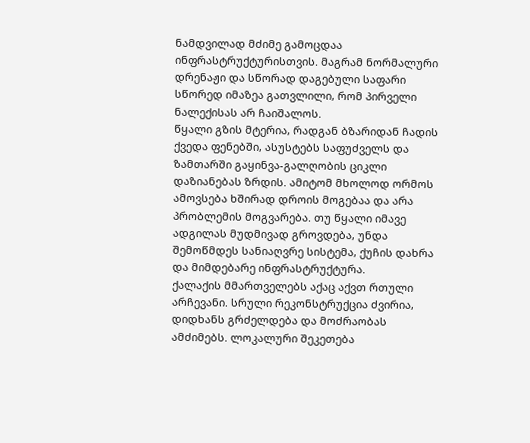ნამდვილად მძიმე გამოცდაა ინფრასტრუქტურისთვის. მაგრამ ნორმალური დრენაჟი და სწორად დაგებული საფარი სწორედ იმაზეა გათვლილი, რომ პირველი ნალექისას არ ჩაიშალოს.
წყალი გზის მტერია, რადგან ბზარიდან ჩადის ქვედა ფენებში, ასუსტებს საფუძველს და ზამთარში გაყინვა-გალღობის ციკლი დაზიანებას ზრდის. ამიტომ მხოლოდ ორმოს ამოვსება ხშირად დროის მოგებაა და არა პრობლემის მოგვარება. თუ წყალი იმავე ადგილას მუდმივად გროვდება, უნდა შემოწმდეს სანიაღვრე სისტემა, ქუჩის დახრა და მიმდებარე ინფრასტრუქტურა.
ქალაქის მმართველებს აქაც აქვთ რთული არჩევანი. სრული რეკონსტრუქცია ძვირია, დიდხანს გრძელდება და მოძრაობას ამძიმებს. ლოკალური შეკეთება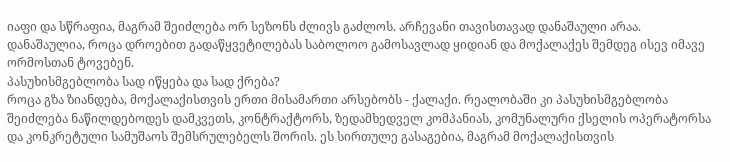იაფი და სწრაფია, მაგრამ შეიძლება ორ სეზონს ძლივს გაძლოს. არჩევანი თავისთავად დანაშაული არაა. დანაშაულია, როცა დროებით გადაწყვეტილებას საბოლოო გამოსავლად ყიდიან და მოქალაქეს შემდეგ ისევ იმავე ორმოსთან ტოვებენ.
პასუხისმგებლობა სად იწყება და სად ქრება?
როცა გზა ზიანდება, მოქალაქისთვის ერთი მისამართი არსებობს - ქალაქი. რეალობაში კი პასუხისმგებლობა შეიძლება ნაწილდებოდეს დამკვეთს, კონტრაქტორს, ზედამხედველ კომპანიას, კომუნალური ქსელის ოპერატორსა და კონკრეტული სამუშაოს შემსრულებელს შორის. ეს სირთულე გასაგებია, მაგრამ მოქალაქისთვის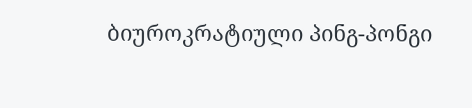ბიუროკრატიული პინგ-პონგი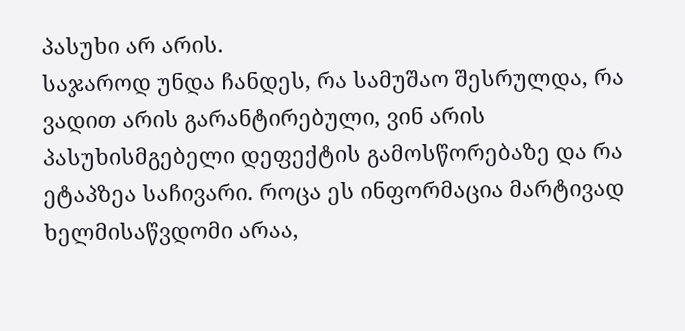პასუხი არ არის.
საჯაროდ უნდა ჩანდეს, რა სამუშაო შესრულდა, რა ვადით არის გარანტირებული, ვინ არის პასუხისმგებელი დეფექტის გამოსწორებაზე და რა ეტაპზეა საჩივარი. როცა ეს ინფორმაცია მარტივად ხელმისაწვდომი არაა,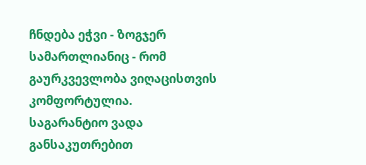ჩნდება ეჭვი - ზოგჯერ სამართლიანიც - რომ გაურკვევლობა ვიღაცისთვის კომფორტულია.
საგარანტიო ვადა განსაკუთრებით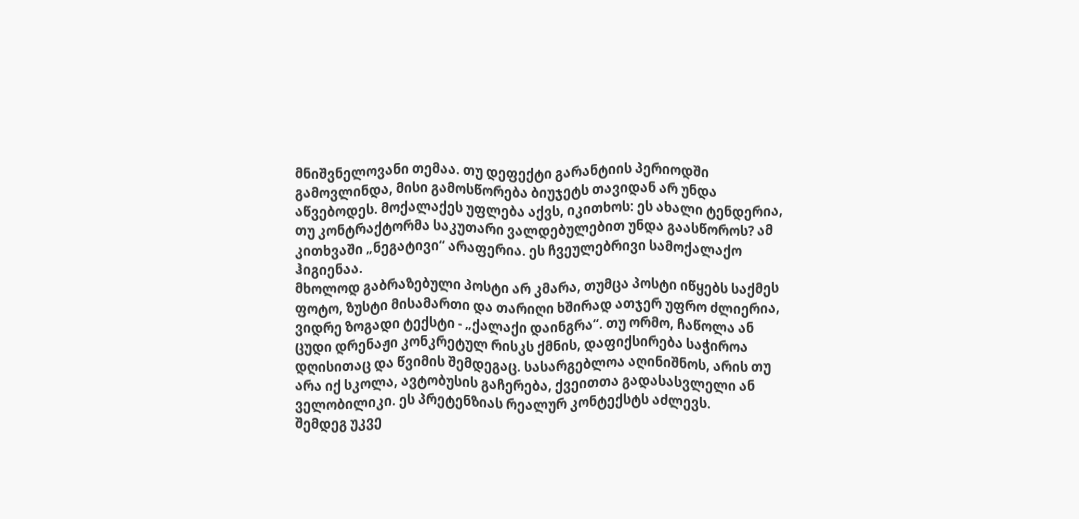მნიშვნელოვანი თემაა. თუ დეფექტი გარანტიის პერიოდში გამოვლინდა, მისი გამოსწორება ბიუჯეტს თავიდან არ უნდა აწვებოდეს. მოქალაქეს უფლება აქვს, იკითხოს: ეს ახალი ტენდერია, თუ კონტრაქტორმა საკუთარი ვალდებულებით უნდა გაასწოროს? ამ კითხვაში „ნეგატივი“ არაფერია. ეს ჩვეულებრივი სამოქალაქო ჰიგიენაა.
მხოლოდ გაბრაზებული პოსტი არ კმარა, თუმცა პოსტი იწყებს საქმეს
ფოტო, ზუსტი მისამართი და თარიღი ხშირად ათჯერ უფრო ძლიერია, ვიდრე ზოგადი ტექსტი - „ქალაქი დაინგრა“. თუ ორმო, ჩაწოლა ან ცუდი დრენაჟი კონკრეტულ რისკს ქმნის, დაფიქსირება საჭიროა დღისითაც და წვიმის შემდეგაც. სასარგებლოა აღინიშნოს, არის თუ არა იქ სკოლა, ავტობუსის გაჩერება, ქვეითთა გადასასვლელი ან ველობილიკი. ეს პრეტენზიას რეალურ კონტექსტს აძლევს.
შემდეგ უკვე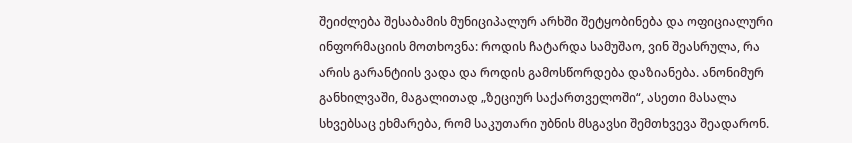შეიძლება შესაბამის მუნიციპალურ არხში შეტყობინება და ოფიციალური ინფორმაციის მოთხოვნა: როდის ჩატარდა სამუშაო, ვინ შეასრულა, რა არის გარანტიის ვადა და როდის გამოსწორდება დაზიანება. ანონიმურ განხილვაში, მაგალითად „ზეციურ საქართველოში“, ასეთი მასალა სხვებსაც ეხმარება, რომ საკუთარი უბნის მსგავსი შემთხვევა შეადარონ.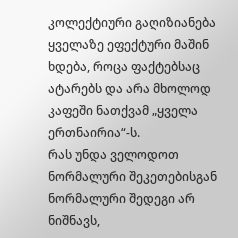კოლექტიური გაღიზიანება ყველაზე ეფექტური მაშინ ხდება, როცა ფაქტებსაც ატარებს და არა მხოლოდ კაფეში ნათქვამ „ყველა ერთნაირია“-ს.
რას უნდა ველოდოთ ნორმალური შეკეთებისგან
ნორმალური შედეგი არ ნიშნავს,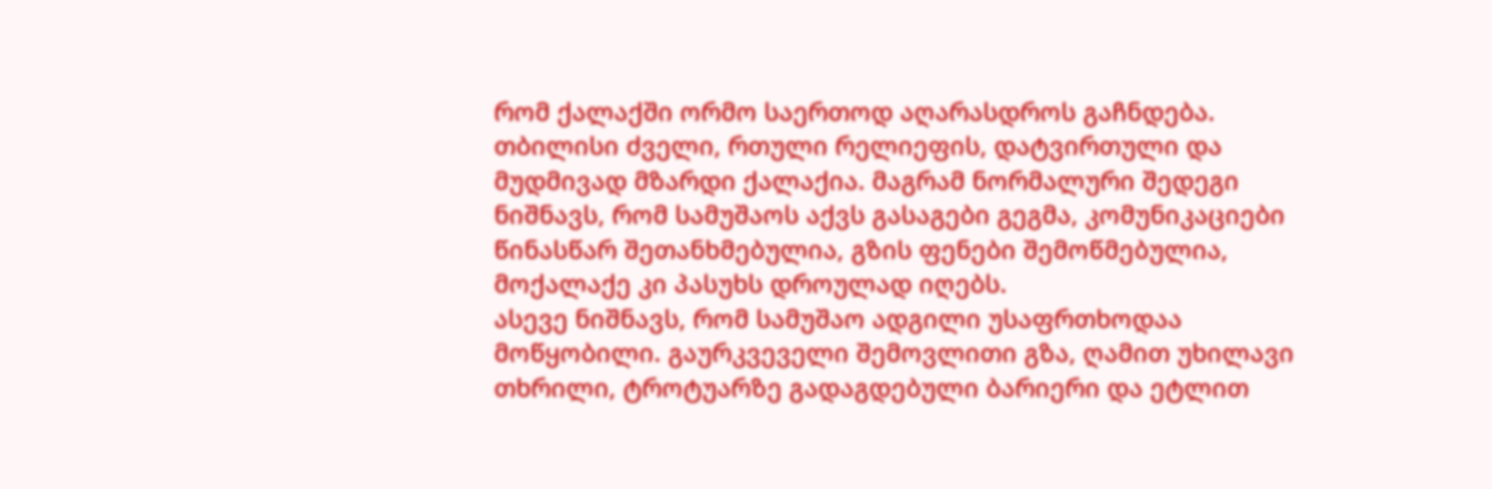რომ ქალაქში ორმო საერთოდ აღარასდროს გაჩნდება. თბილისი ძველი, რთული რელიეფის, დატვირთული და მუდმივად მზარდი ქალაქია. მაგრამ ნორმალური შედეგი ნიშნავს, რომ სამუშაოს აქვს გასაგები გეგმა, კომუნიკაციები წინასწარ შეთანხმებულია, გზის ფენები შემოწმებულია, მოქალაქე კი პასუხს დროულად იღებს.
ასევე ნიშნავს, რომ სამუშაო ადგილი უსაფრთხოდაა მოწყობილი. გაურკვეველი შემოვლითი გზა, ღამით უხილავი თხრილი, ტროტუარზე გადაგდებული ბარიერი და ეტლით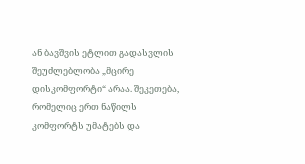ან ბავშვის ეტლით გადასვლის შეუძლებლობა „მცირე დისკომფორტი“ არაა. შეკეთება, რომელიც ერთ ნაწილს კომფორტს უმატებს და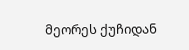მეორეს ქუჩიდან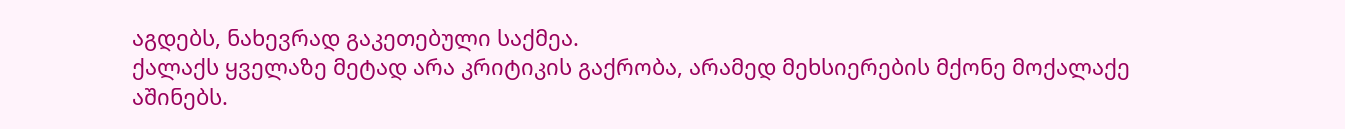აგდებს, ნახევრად გაკეთებული საქმეა.
ქალაქს ყველაზე მეტად არა კრიტიკის გაქრობა, არამედ მეხსიერების მქონე მოქალაქე აშინებს.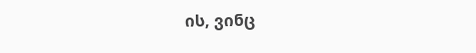ის, ვინც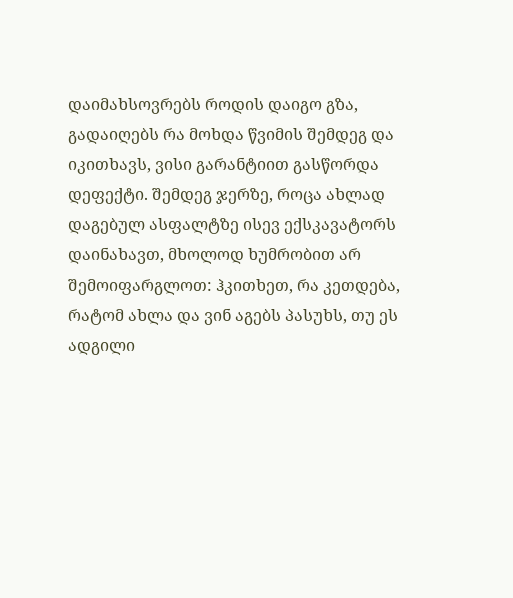დაიმახსოვრებს როდის დაიგო გზა, გადაიღებს რა მოხდა წვიმის შემდეგ და იკითხავს, ვისი გარანტიით გასწორდა დეფექტი. შემდეგ ჯერზე, როცა ახლად დაგებულ ასფალტზე ისევ ექსკავატორს დაინახავთ, მხოლოდ ხუმრობით არ შემოიფარგლოთ: ჰკითხეთ, რა კეთდება, რატომ ახლა და ვინ აგებს პასუხს, თუ ეს ადგილი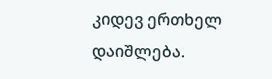კიდევ ერთხელ დაიშლება.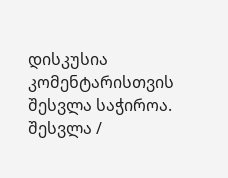დისკუსია
კომენტარისთვის შესვლა საჭიროა.
შესვლა /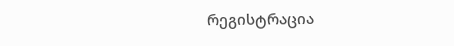რეგისტრაცია